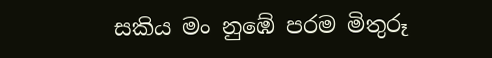සකිය මං නුඹේ පරම මිතුරූ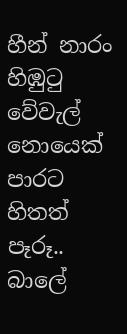හීන් නාරං හිඹුටු වේවැල් නොයෙක් පාරට හිතත් පෑරූ..
බාලේ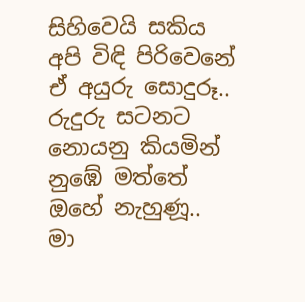සිහිවෙයි සකිය අපි විඳි පිරිවෙනේ ඒ අයුරු සොදුරූ..
රුදුරු සටනට නොයනු කියමින් නුඹේ මත්තේ ඔහේ නැහුණූ..
මා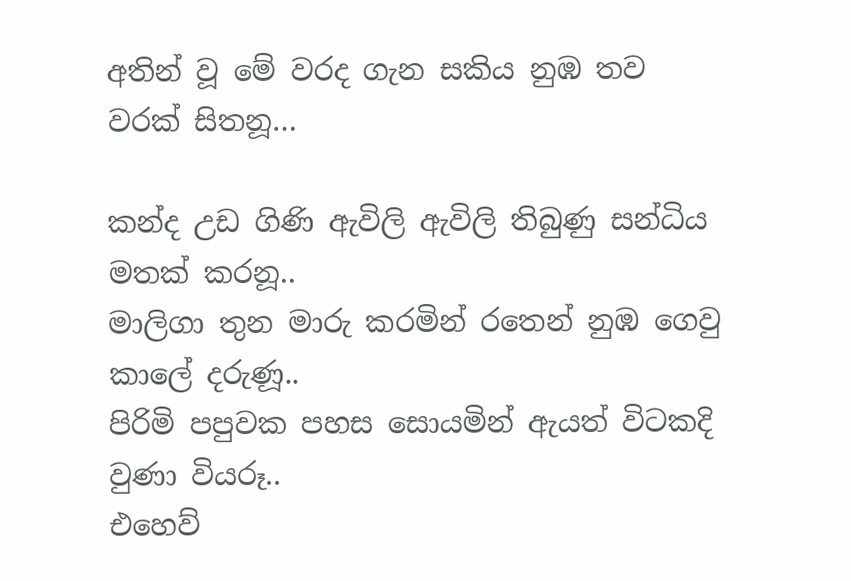අතින් වූ මේ වරද ගැන සකිය නුඹ තව වරක් සිතනූ…

කන්ද උඩ ගිණි ඇවිලි ඇවිලි තිබුණු සන්ධිය මතක් කරනූ..
මාලිගා තුන මාරු කරමින් රතෙන් නුඹ ගෙවු කාලේ දරුණූ..
පිරිමි පපුවක පහස සොයමින් ඇයත් විටකදි වුණා වියරූ..
එහෙව්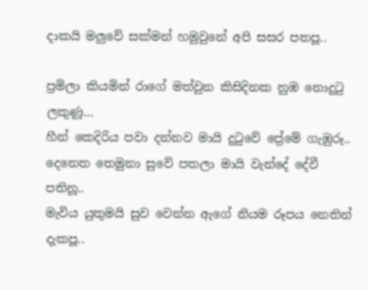දාකයි මලුවේ සක්මන් හමුවුනේ අපි සසර පතපූ..

ප්‍රමිලා කියමින් රාගේ මත්වුන කිසිදිනක නුඹ නොදුටු ලකුණූ…
හීන් කෙදිරිය පවා දන්නව මායි දුටුවේ ප්‍රේමේ ගැඹුරූ..
දෙනෙත තෙමුනා සුවේ පතලා මායි වැන්දේ දේවී පතිනූ..
මැවිය යුතුමයි සුව වෙන්න ඇගේ නියම රූපය නෙතින් දැකපූ..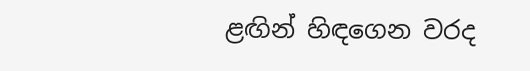ළඟින් හිඳගෙන වරද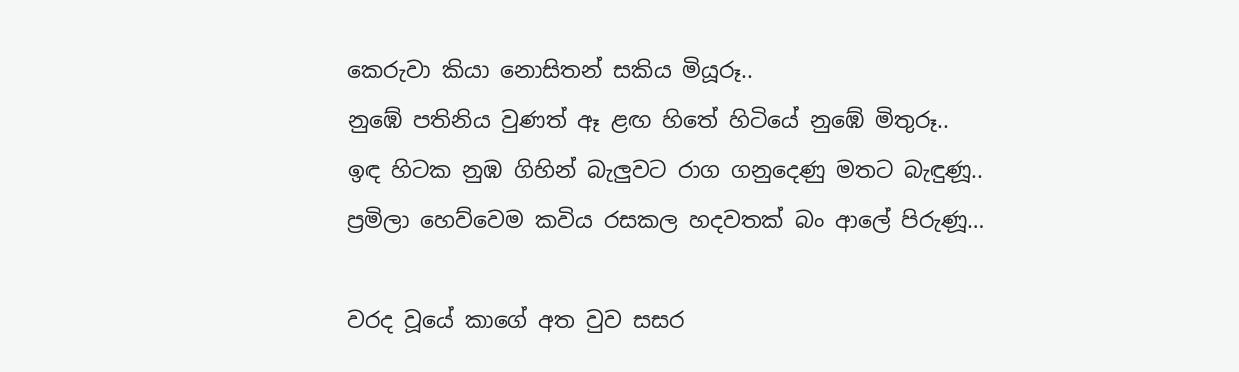කෙරුවා කියා නොසිතන් සකිය මියූරූ..
නුඹේ පතිනිය වුණත් ඈ ළඟ හිතේ හිටියේ නුඹේ මිතුරූ..
ඉඳ හිටක නුඹ ගිහින් බැලුවට රාග ගනුදෙණු මතට බැ‍ඳුණූ..
ප්‍රමිලා හෙව්වෙම කවිය රසකල හදවතක් බං ආලේ පිරුණූ…

වරද වූයේ කාගේ අත වුව සසර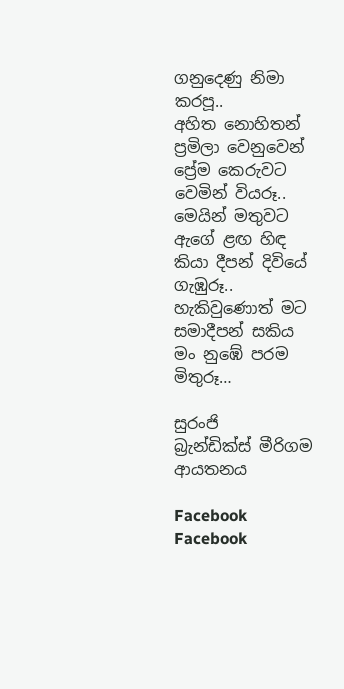ගනුදෙණු නිමා කරපූ..
අහිත නොහිතන් ප්‍රමිලා වෙනුවෙන් ප්‍රේම කෙරුවට වෙමින් වියරූ..
මෙයින් මතුවට ඇගේ ළඟ හිඳ කියා දීපන් දිවියේ ගැඹුරූ..
හැකිවුණොත් මට සමාදීපන් සකිය මං නුඹේ පරම මිතුරූ…

සුරංජි
බ්‍රැන්ඩික්ස් මීරිගම ආයතනය

Facebook
Facebook